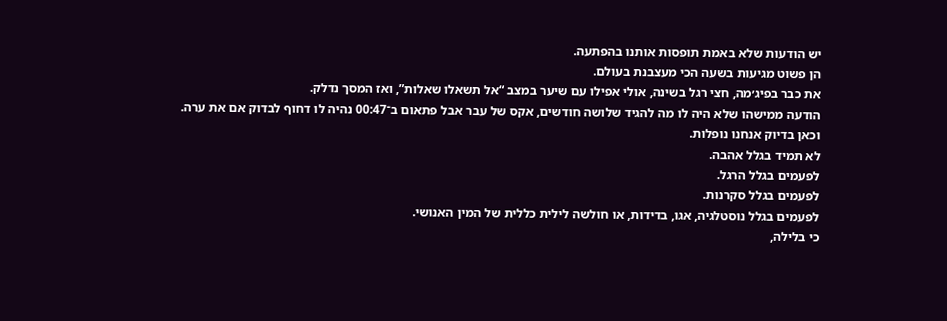יש הודעות שלא באמת תופסות אותנו בהפתעה.
הן פשוט מגיעות בשעה הכי מעצבנת בעולם.
את כבר בפיג׳מה, חצי רגל בשינה, אולי אפילו עם שיער במצב “אל תשאלו שאלות”, ואז המסך נדלק.
הודעה ממישהו שלא היה לו מה להגיד שלושה חודשים, אקס של עבר אבל פתאום ב־00:47 נהיה לו דחוף לבדוק אם את ערה.
וכאן בדיוק אנחנו נופלות.
לא תמיד בגלל אהבה.
לפעמים בגלל הרגל.
לפעמים בגלל סקרנות.
לפעמים בגלל נוסטלגיה, אגו, בדידות, או חולשה לילית כללית של המין האנושי.
כי בלילה,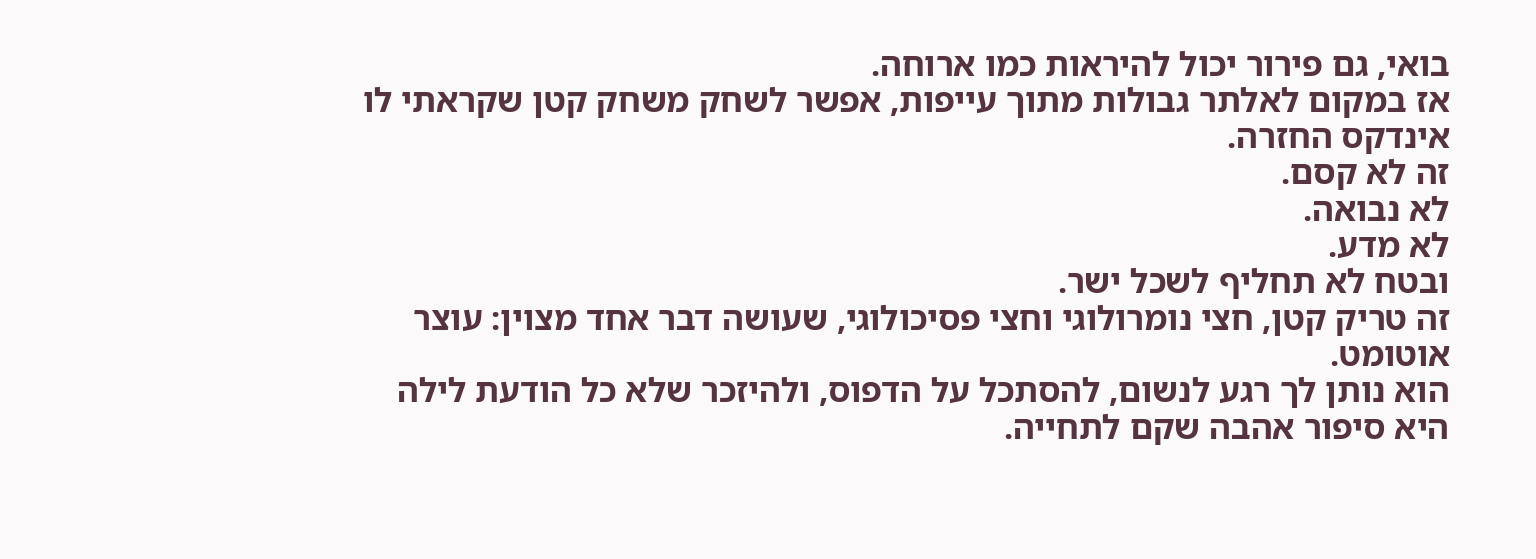בואי, גם פירור יכול להיראות כמו ארוחה.
אז במקום לאלתר גבולות מתוך עייפות, אפשר לשחק משחק קטן שקראתי לו אינדקס החזרה.
זה לא קסם.
לא נבואה.
לא מדע.
ובטח לא תחליף לשכל ישר.
זה טריק קטן, חצי נומרולוגי וחצי פסיכולוגי, שעושה דבר אחד מצוין: עוצר אוטומט.
הוא נותן לך רגע לנשום, להסתכל על הדפוס, ולהיזכר שלא כל הודעת לילה היא סיפור אהבה שקם לתחייה.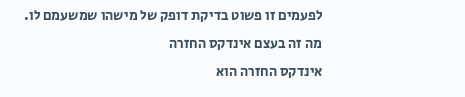לפעמים זו פשוט בדיקת דופק של מישהו שמשעמם לו.
מה זה בעצם אינדקס החזרה
אינדקס החזרה הוא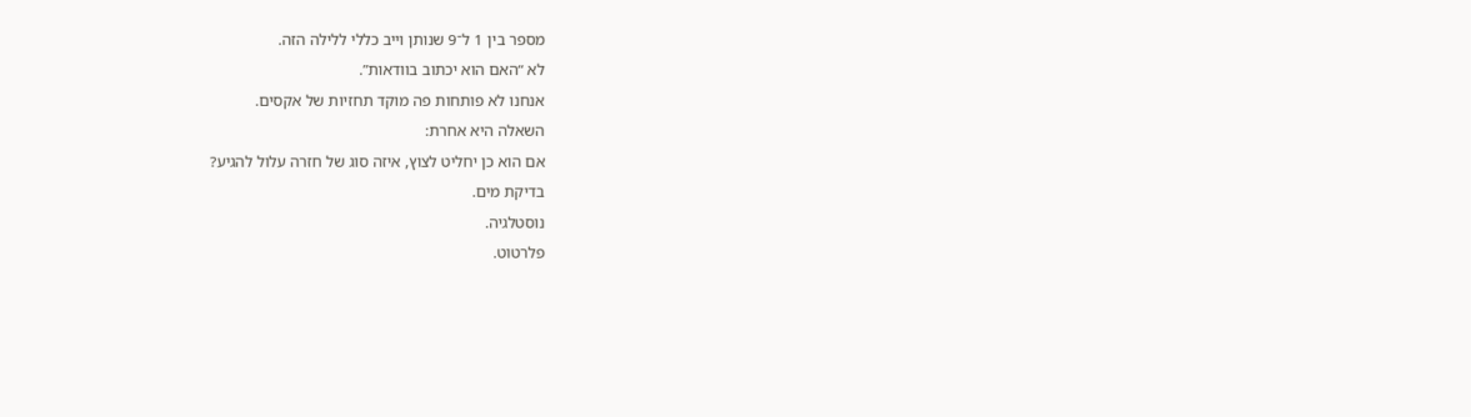מספר בין 1 ל־9 שנותן וייב כללי ללילה הזה.
לא “האם הוא יכתוב בוודאות”.
אנחנו לא פותחות פה מוקד תחזיות של אקסים.
השאלה היא אחרת:
אם הוא כן יחליט לצוץ, איזה סוג של חזרה עלול להגיע?
בדיקת מים.
נוסטלגיה.
פלרטוט.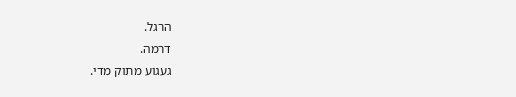הרגל.
דרמה.
געגוע מתוק מדי.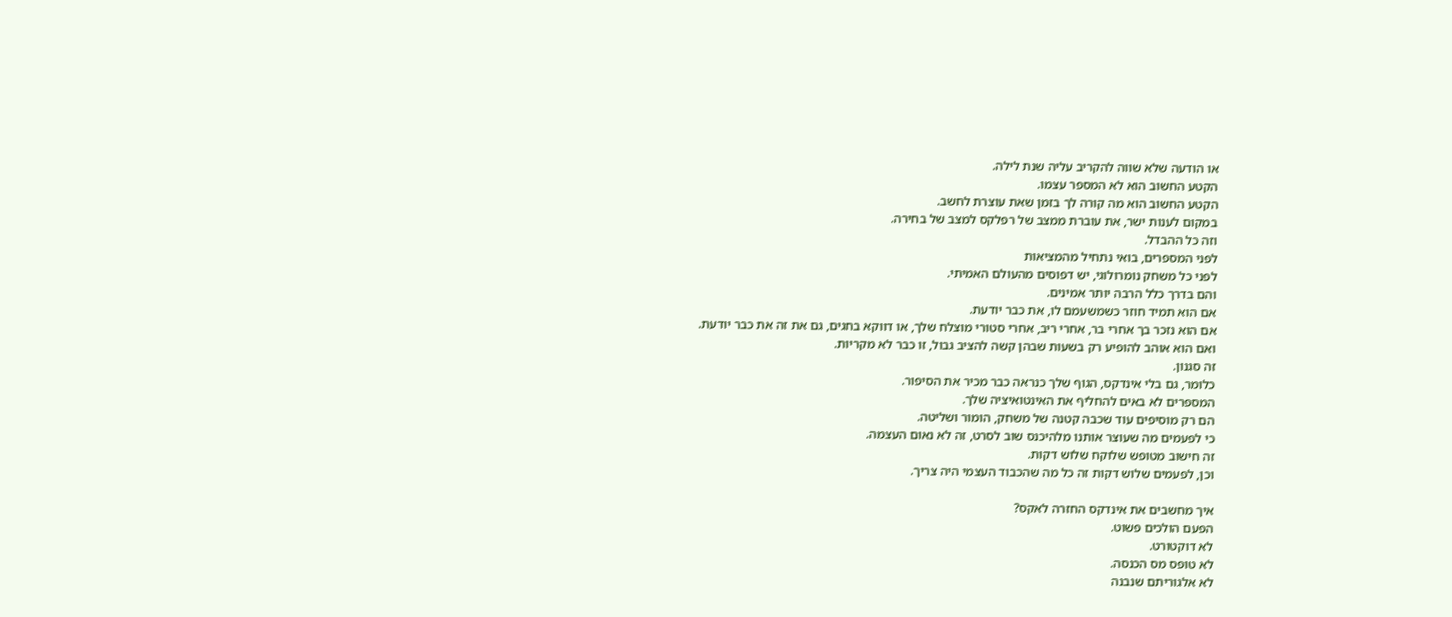או הודעה שלא שווה להקריב עליה שנת לילה.
הקטע החשוב הוא לא המספר עצמו.
הקטע החשוב הוא מה קורה לך בזמן שאת עוצרת לחשב.
במקום לענות ישר, את עוברת ממצב של רפלקס למצב של בחירה.
וזה כל ההבדל.
לפני המספרים, בואי נתחיל מהמציאות
לפני כל משחק נומרולוגי, יש דפוסים מהעולם האמיתי.
והם בדרך כלל הרבה יותר אמינים.
אם הוא תמיד חוזר כשמשעמם לו, את כבר יודעת.
אם הוא נזכר בך אחרי בר, אחרי ריב, אחרי סטורי מוצלח שלך, או דווקא בחגים, גם את זה את כבר יודעת.
ואם הוא אוהב להופיע רק בשעות שבהן קשה להציב גבול, זו כבר לא מקריות.
זה סגנון.
כלומר, גם בלי אינדקס, הגוף שלך כנראה כבר מכיר את הסיפור.
המספרים לא באים להחליף את האינטואיציה שלך.
הם רק מוסיפים עוד שכבה קטנה של משחק, הומור ושליטה.
כי לפעמים מה שעוצר אותנו מלהיכנס שוב לסרט, זה לא נאום העצמה.
זה חישוב מטופש שלוקח שלוש דקות.
וכן, לפעמים שלוש דקות זה כל מה שהכבוד העצמי היה צריך.

איך מחשבים את אינדקס החזרה לאקס?
הפעם הולכים פשוט.
לא דוקטורט.
לא טופס מס הכנסה.
לא אלגוריתם שנבנה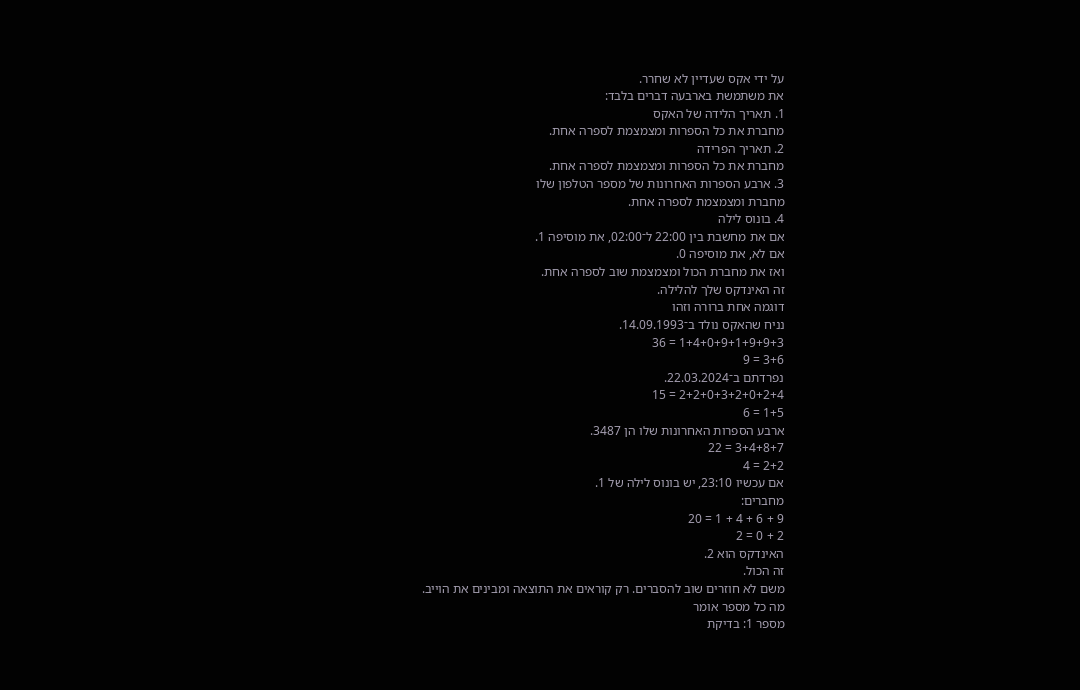על ידי אקס שעדיין לא שחרר.
את משתמשת בארבעה דברים בלבד:
1. תאריך הלידה של האקס
מחברת את כל הספרות ומצמצמת לספרה אחת.
2. תאריך הפרידה
מחברת את כל הספרות ומצמצמת לספרה אחת.
3. ארבע הספרות האחרונות של מספר הטלפון שלו
מחברת ומצמצמת לספרה אחת.
4. בונוס לילה
אם את מחשבת בין 22:00 ל־02:00, את מוסיפה 1.
אם לא, את מוסיפה 0.
ואז את מחברת הכול ומצמצמת שוב לספרה אחת.
זה האינדקס שלך להלילה.
דוגמה אחת ברורה וזהו
נניח שהאקס נולד ב־14.09.1993.
1+4+0+9+1+9+9+3 = 36
3+6 = 9
נפרדתם ב־22.03.2024.
2+2+0+3+2+0+2+4 = 15
1+5 = 6
ארבע הספרות האחרונות שלו הן 3487.
3+4+8+7 = 22
2+2 = 4
אם עכשיו 23:10, יש בונוס לילה של 1.
מחברים:
9 + 6 + 4 + 1 = 20
2 + 0 = 2
האינדקס הוא 2.
זה הכול.
משם לא חוזרים שוב להסברים. רק קוראים את התוצאה ומבינים את הוייב.
מה כל מספר אומר
מספר 1: בדיקת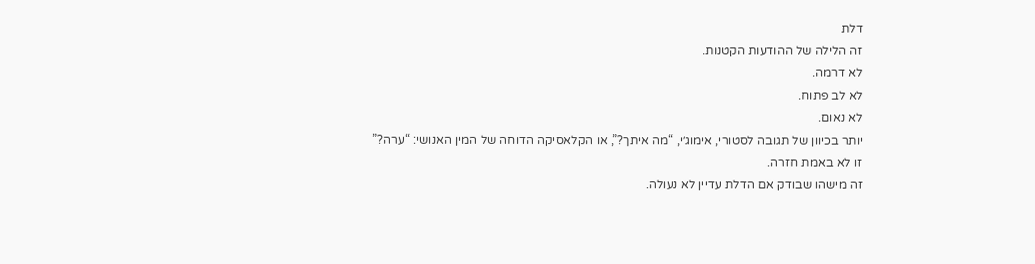דלת
זה הלילה של ההודעות הקטנות.
לא דרמה.
לא לב פתוח.
לא נאום.
יותר בכיוון של תגובה לסטורי, אימוג׳י, “מה איתך?”, או הקלאסיקה הדוחה של המין האנושי: “ערה?”
זו לא באמת חזרה.
זה מישהו שבודק אם הדלת עדיין לא נעולה.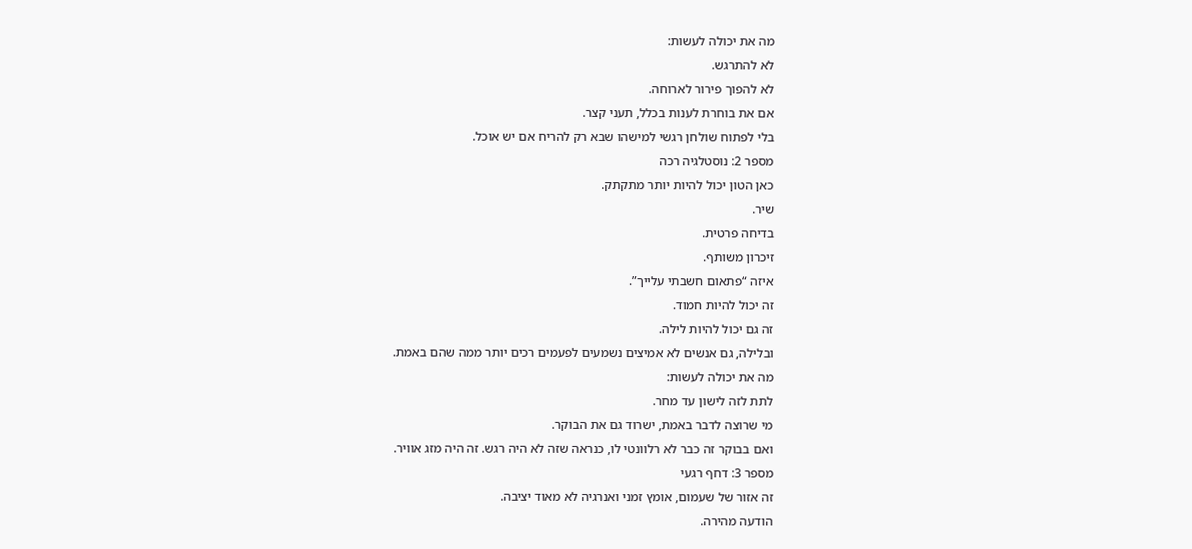מה את יכולה לעשות:
לא להתרגש.
לא להפוך פירור לארוחה.
אם את בוחרת לענות בכלל, תעני קצר.
בלי לפתוח שולחן רגשי למישהו שבא רק להריח אם יש אוכל.
מספר 2: נוסטלגיה רכה
כאן הטון יכול להיות יותר מתקתק.
שיר.
בדיחה פרטית.
זיכרון משותף.
איזה “פתאום חשבתי עלייך”.
זה יכול להיות חמוד.
זה גם יכול להיות לילה.
ובלילה, גם אנשים לא אמיצים נשמעים לפעמים רכים יותר ממה שהם באמת.
מה את יכולה לעשות:
לתת לזה לישון עד מחר.
מי שרוצה לדבר באמת, ישרוד גם את הבוקר.
ואם בבוקר זה כבר לא רלוונטי לו, כנראה שזה לא היה רגש. זה היה מזג אוויר.
מספר 3: דחף רגעי
זה אזור של שעמום, אומץ זמני ואנרגיה לא מאוד יציבה.
הודעה מהירה.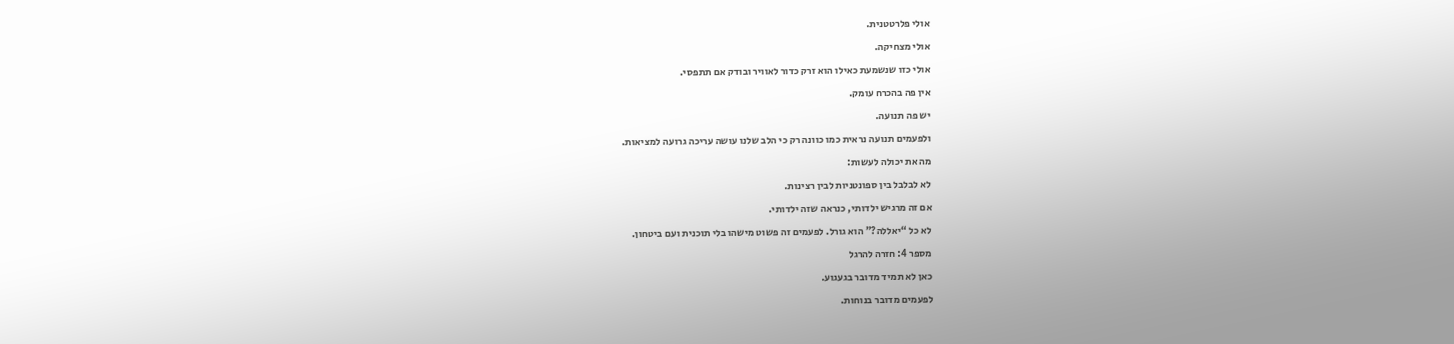אולי פלרטטנית.
אולי מצחיקה.
אולי כזו שנשמעת כאילו הוא זרק כדור לאוויר ובודק אם תתפסי.
אין פה בהכרח עומק.
יש פה תנועה.
ולפעמים תנועה נראית כמו כוונה רק כי הלב שלנו עושה עריכה גרועה למציאות.
מה את יכולה לעשות:
לא לבלבל בין ספונטניות לבין רצינות.
אם זה מרגיש ילדותי, כנראה שזה ילדותי.
לא כל “יאללה?” הוא גורל. לפעמים זה פשוט מישהו בלי תוכנית ועם ביטחון.
מספר 4: חזרה להרגל
כאן לא תמיד מדובר בגעגוע.
לפעמים מדובר בנוחות.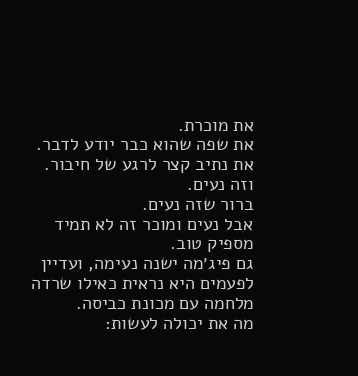את מוכרת.
את שפה שהוא כבר יודע לדבר.
את נתיב קצר לרגע של חיבור.
וזה נעים.
ברור שזה נעים.
אבל נעים ומוכר זה לא תמיד מספיק טוב.
גם פיג׳מה ישנה נעימה, ועדיין לפעמים היא נראית כאילו שרדה מלחמה עם מכונת כביסה.
מה את יכולה לעשות: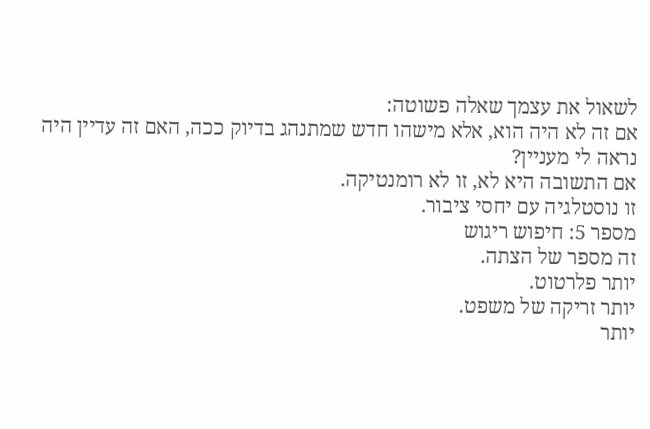לשאול את עצמך שאלה פשוטה:
אם זה לא היה הוא, אלא מישהו חדש שמתנהג בדיוק ככה, האם זה עדיין היה נראה לי מעניין?
אם התשובה היא לא, זו לא רומנטיקה.
זו נוסטלגיה עם יחסי ציבור.
מספר 5: חיפוש ריגוש
זה מספר של הצתה.
יותר פלרטוט.
יותר זריקה של משפט.
יותר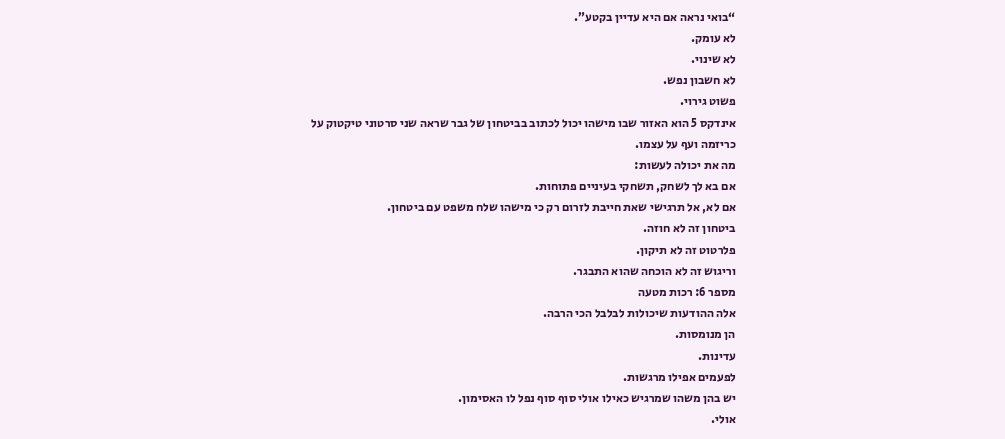“בואי נראה אם היא עדיין בקטע”.
לא עומק.
לא שינוי.
לא חשבון נפש.
פשוט גירוי.
אינדקס 5 הוא האזור שבו מישהו יכול לכתוב בביטחון של גבר שראה שני סרטוני טיקטוק על כריזמה ועף על עצמו.
מה את יכולה לעשות:
אם בא לך לשחק, תשחקי בעיניים פתוחות.
אם לא, אל תרגישי שאת חייבת לזרום רק כי מישהו שלח משפט עם ביטחון.
ביטחון זה לא חוזה.
פלרטוט זה לא תיקון.
וריגוש זה לא הוכחה שהוא התבגר.
מספר 6: רכות מטעה
אלה ההודעות שיכולות לבלבל הכי הרבה.
הן מנומסות.
עדינות.
לפעמים אפילו מרגשות.
יש בהן משהו שמרגיש כאילו אולי סוף סוף נפל לו האסימון.
אולי.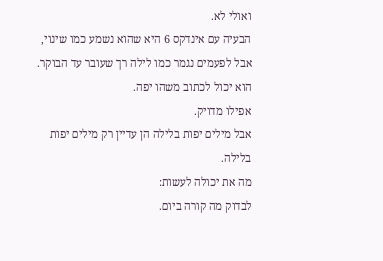ואולי לא.
הבעיה עם אינדקס 6 היא שהוא נשמע כמו שינוי, אבל לפעמים נגמר כמו לילה רך שעובר עד הבוקר.
הוא יכול לכתוב משהו יפה.
אפילו מדויק.
אבל מילים יפות בלילה הן עדיין רק מילים יפות בלילה.
מה את יכולה לעשות:
לבדוק מה קורה ביום.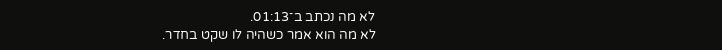לא מה נכתב ב־01:13.
לא מה הוא אמר כשהיה לו שקט בחדר.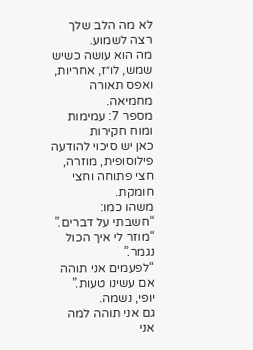לא מה הלב שלך רצה לשמוע.
מה הוא עושה כשיש שמש, לו״ז, אחריות, ואפס תאורה מחמיאה.
מספר 7: עמימות ומוח חקירות
כאן יש סיכוי להודעה פילוסופית, מוזרה, חצי פתוחה וחצי חומקת.
משהו כמו:
“חשבתי על דברים.”
“מוזר לי איך הכול נגמר.”
“לפעמים אני תוהה אם עשינו טעות.”
יופי, נשמה.
גם אני תוהה למה אני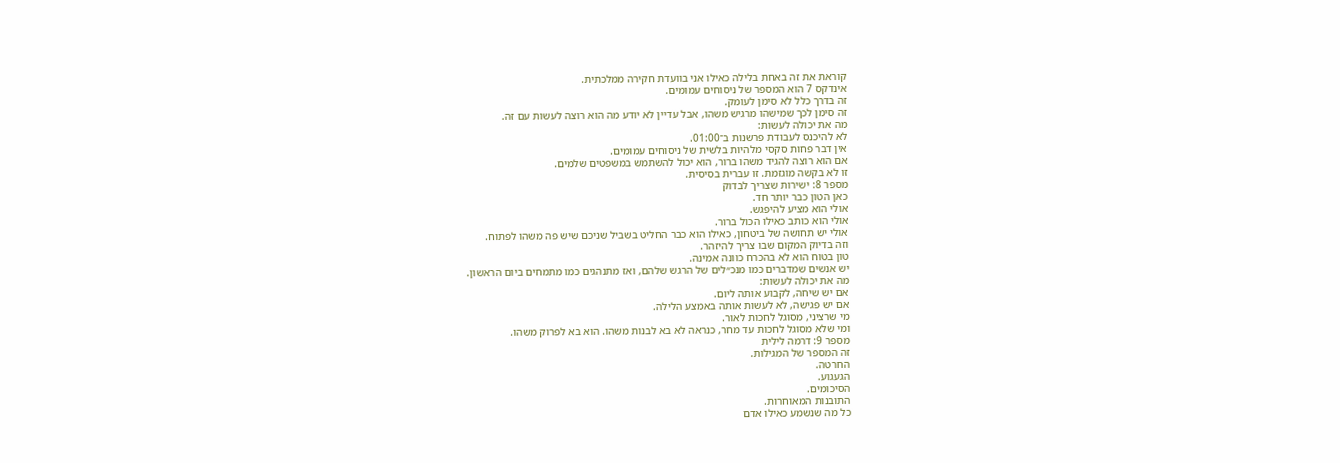קוראת את זה באחת בלילה כאילו אני בוועדת חקירה ממלכתית.
אינדקס 7 הוא המספר של ניסוחים עמומים.
זה בדרך כלל לא סימן לעומק.
זה סימן לכך שמישהו מרגיש משהו, אבל עדיין לא יודע מה הוא רוצה לעשות עם זה.
מה את יכולה לעשות:
לא להיכנס לעבודת פרשנות ב־01:00.
אין דבר פחות סקסי מלהיות בלשית של ניסוחים עמומים.
אם הוא רוצה להגיד משהו ברור, הוא יכול להשתמש במשפטים שלמים.
זו לא בקשה מוגזמת. זו עברית בסיסית.
מספר 8: ישירות שצריך לבדוק
כאן הטון כבר יותר חד.
אולי הוא מציע להיפגש.
אולי הוא כותב כאילו הכול ברור.
אולי יש תחושה של ביטחון, כאילו הוא כבר החליט בשביל שניכם שיש פה משהו לפתוח.
וזה בדיוק המקום שבו צריך להיזהר.
טון בטוח הוא לא בהכרח כוונה אמינה.
יש אנשים שמדברים כמו מנכ״לים של הרגש שלהם, ואז מתנהגים כמו מתמחים ביום הראשון.
מה את יכולה לעשות:
אם יש שיחה, לקבוע אותה ליום.
אם יש פגישה, לא לעשות אותה באמצע הלילה.
מי שרציני, מסוגל לחכות לאור.
ומי שלא מסוגל לחכות עד מחר, כנראה לא בא לבנות משהו. הוא בא לפרוק משהו.
מספר 9: דרמה לילית
זה המספר של המגילות.
החרטה.
הגעגוע.
הסיכומים.
התובנות המאוחרות.
כל מה שנשמע כאילו אדם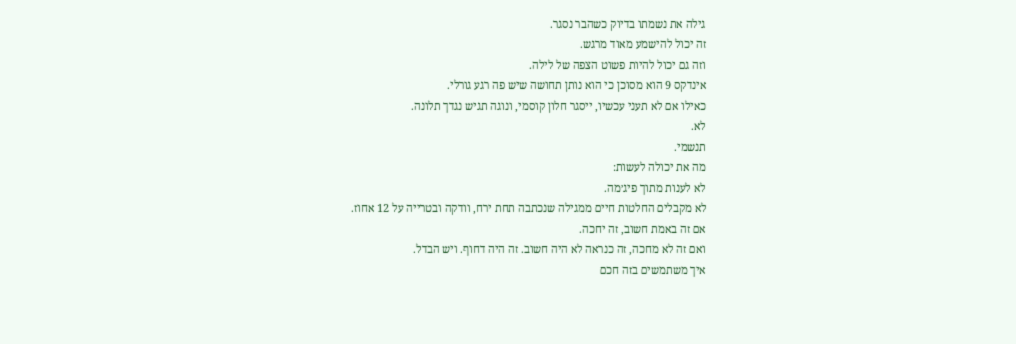גילה את נשמתו בדיוק כשהבר נסגר.
זה יכול להישמע מאוד מרגש.
וזה גם יכול להיות פשוט הצפה של לילה.
אינדקס 9 הוא מסוכן כי הוא נותן תחושה שיש פה רגע גורלי.
כאילו אם לא תעני עכשיו, ייסגר חלון קוסמי, ונוגה תגיש נגדך תלונה.
לא.
תנשמי.
מה את יכולה לעשות:
לא לענות מתוך פיג׳מה.
לא מקבלים החלטות חיים ממגילה שנכתבה תחת ירח, וודקה ובטרייה על 12 אחוז.
אם זה באמת חשוב, זה יחכה.
ואם זה לא מחכה, זה כנראה לא היה חשוב. זה היה דחוף. ויש הבדל.
איך משתמשים בזה חכם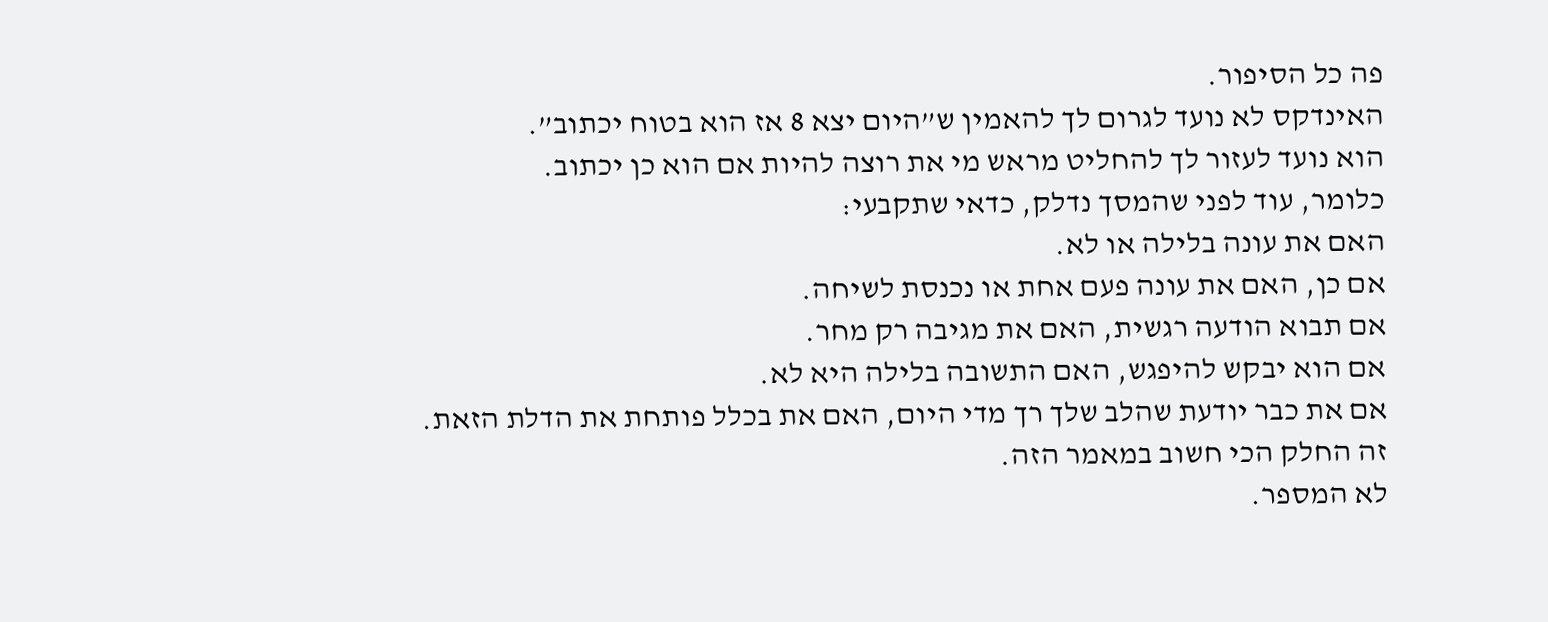פה כל הסיפור.
האינדקס לא נועד לגרום לך להאמין ש”היום יצא 8 אז הוא בטוח יכתוב”.
הוא נועד לעזור לך להחליט מראש מי את רוצה להיות אם הוא כן יכתוב.
כלומר, עוד לפני שהמסך נדלק, כדאי שתקבעי:
האם את עונה בלילה או לא.
אם כן, האם את עונה פעם אחת או נכנסת לשיחה.
אם תבוא הודעה רגשית, האם את מגיבה רק מחר.
אם הוא יבקש להיפגש, האם התשובה בלילה היא לא.
אם את כבר יודעת שהלב שלך רך מדי היום, האם את בכלל פותחת את הדלת הזאת.
זה החלק הכי חשוב במאמר הזה.
לא המספר.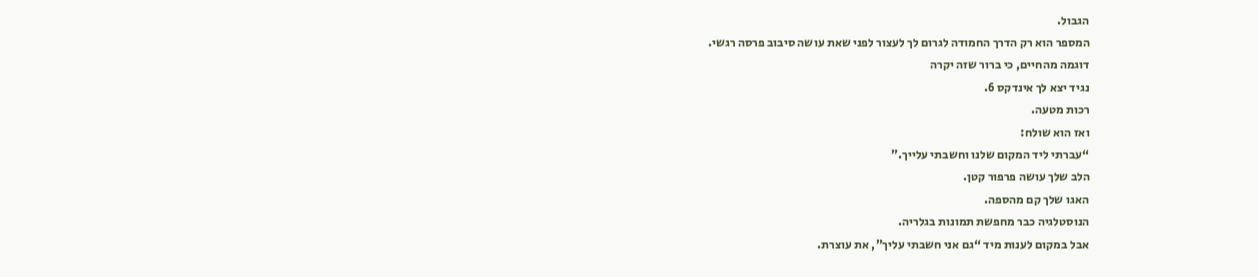הגבול.
המספר הוא רק הדרך החמודה לגרום לך לעצור לפני שאת עושה סיבוב פרסה רגשי.
דוגמה מהחיים, כי ברור שזה יקרה
נגיד יצא לך אינדקס 6.
רכות מטעה.
ואז הוא שולח:
“עברתי ליד המקום שלנו וחשבתי עלייך.”
הלב שלך עושה פרפור קטן.
האגו שלך קם מהספה.
הנוסטלגיה כבר מחפשת תמונות בגלריה.
אבל במקום לענות מיד “גם אני חשבתי עליך”, את עוצרת.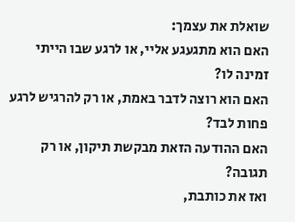שואלת את עצמך:
האם הוא מתגעגע אליי, או לרגע שבו הייתי זמינה לו?
האם הוא רוצה לדבר באמת, או רק להרגיש לרגע פחות לבד?
האם ההודעה הזאת מבקשת תיקון, או רק תגובה?
ואז את כותבת,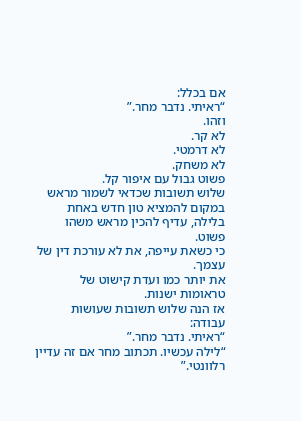אם בכלל:
“ראיתי. נדבר מחר.”
וזהו.
לא קר.
לא דרמטי.
לא משחק.
פשוט גבול עם איפור קל.
שלוש תשובות שכדאי לשמור מראש
במקום להמציא טון חדש באחת בלילה, עדיף להכין מראש משהו פשוט.
כי כשאת עייפה, את לא עורכת דין של עצמך.
את יותר כמו ועדת קישוט של טראומות ישנות.
אז הנה שלוש תשובות שעושות עבודה:
“ראיתי. נדבר מחר.”
“לילה עכשיו. תכתוב מחר אם זה עדיין רלוונטי.”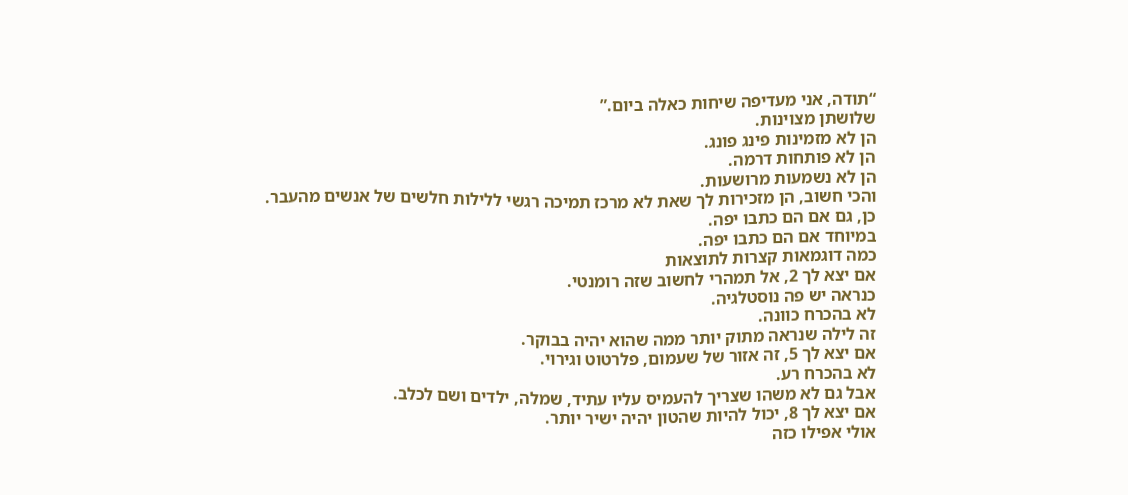“תודה, אני מעדיפה שיחות כאלה ביום.”
שלושתן מצוינות.
הן לא מזמינות פינג פונג.
הן לא פותחות דרמה.
הן לא נשמעות מרושעות.
והכי חשוב, הן מזכירות לך שאת לא מרכז תמיכה רגשי ללילות חלשים של אנשים מהעבר.
כן, גם אם הם כתבו יפה.
במיוחד אם הם כתבו יפה.
כמה דוגמאות קצרות לתוצאות
אם יצא לך 2, אל תמהרי לחשוב שזה רומנטי.
כנראה יש פה נוסטלגיה.
לא בהכרח כוונה.
זה לילה שנראה מתוק יותר ממה שהוא יהיה בבוקר.
אם יצא לך 5, זה אזור של שעמום, פלרטוט וגירוי.
לא בהכרח רע.
אבל גם לא משהו שצריך להעמיס עליו עתיד, שמלה, ילדים ושם לכלב.
אם יצא לך 8, יכול להיות שהטון יהיה ישיר יותר.
אולי אפילו כזה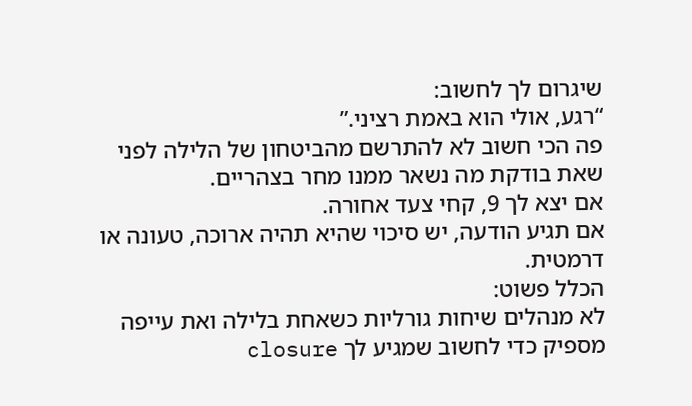שיגרום לך לחשוב:
“רגע, אולי הוא באמת רציני.”
פה הכי חשוב לא להתרשם מהביטחון של הלילה לפני שאת בודקת מה נשאר ממנו מחר בצהריים.
אם יצא לך 9, קחי צעד אחורה.
אם תגיע הודעה, יש סיכוי שהיא תהיה ארוכה, טעונה או דרמטית.
הכלל פשוט:
לא מנהלים שיחות גורליות כשאחת בלילה ואת עייפה מספיק כדי לחשוב שמגיע לך closure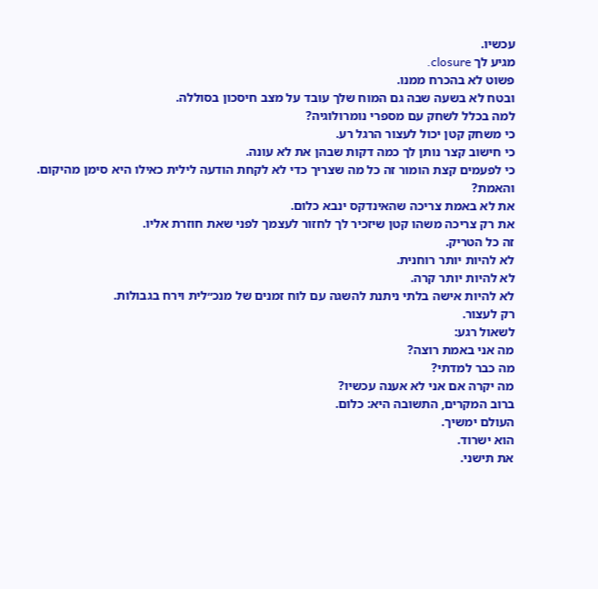עכשיו.
מגיע לך closure.
פשוט לא בהכרח ממנו.
ובטח לא בשעה שבה גם המוח שלך עובד על מצב חיסכון בסוללה.
למה בכלל לשחק עם מספרי נומרולוגיה?
כי משחק קטן יכול לעצור הרגל רע.
כי חישוב קצר נותן לך כמה דקות שבהן את לא עונה.
כי לפעמים קצת הומור זה כל מה שצריך כדי לא לקחת הודעה לילית כאילו היא סימן מהיקום.
והאמת?
את לא באמת צריכה שהאינדקס ינבא כלום.
את רק צריכה משהו קטן שיזכיר לך לחזור לעצמך לפני שאת חוזרת אליו.
זה כל הטריק.
לא להיות יותר רוחנית.
לא להיות יותר קרה.
לא להיות אישה בלתי ניתנת להשגה עם לוח זמנים של מנכ״לית וירח בגבולות.
רק לעצור.
לשאול רגע:
מה אני באמת רוצה?
מה כבר למדתי?
מה יקרה אם אני לא אענה עכשיו?
ברוב המקרים, התשובה היא: כלום.
העולם ימשיך.
הוא ישרוד.
את תישני.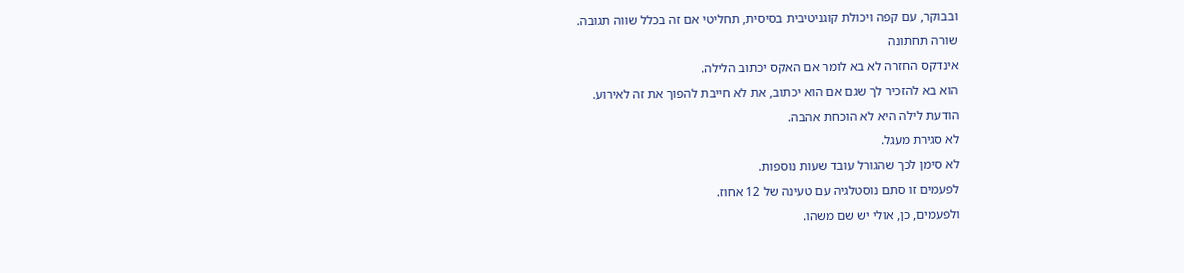ובבוקר, עם קפה ויכולת קוגניטיבית בסיסית, תחליטי אם זה בכלל שווה תגובה.
שורה תחתונה
אינדקס החזרה לא בא לומר אם האקס יכתוב הלילה.
הוא בא להזכיר לך שגם אם הוא יכתוב, את לא חייבת להפוך את זה לאירוע.
הודעת לילה היא לא הוכחת אהבה.
לא סגירת מעגל.
לא סימן לכך שהגורל עובד שעות נוספות.
לפעמים זו סתם נוסטלגיה עם טעינה של 12 אחוז.
ולפעמים, כן, אולי יש שם משהו.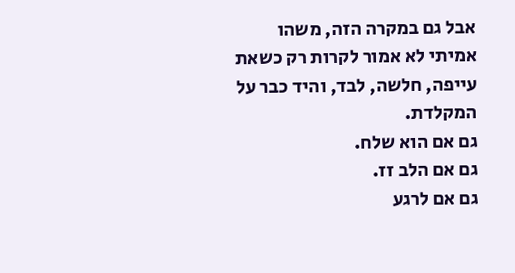אבל גם במקרה הזה, משהו אמיתי לא אמור לקרות רק כשאת עייפה, חלשה, לבד, והיד כבר על המקלדת.
גם אם הוא שלח.
גם אם הלב זז.
גם אם לרגע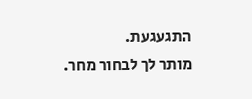התגעגעת.
מותר לך לבחור מחר.